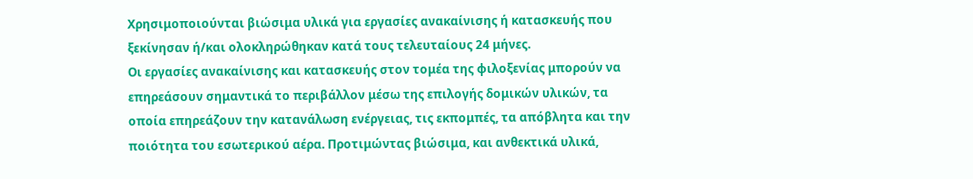Χρησιμοποιούνται βιώσιμα υλικά για εργασίες ανακαίνισης ή κατασκευής που ξεκίνησαν ή/και ολοκληρώθηκαν κατά τους τελευταίους 24 μήνες.
Οι εργασίες ανακαίνισης και κατασκευής στον τομέα της φιλοξενίας μπορούν να επηρεάσουν σημαντικά το περιβάλλον μέσω της επιλογής δομικών υλικών, τα οποία επηρεάζουν την κατανάλωση ενέργειας, τις εκπομπές, τα απόβλητα και την ποιότητα του εσωτερικού αέρα. Προτιμώντας βιώσιμα, και ανθεκτικά υλικά,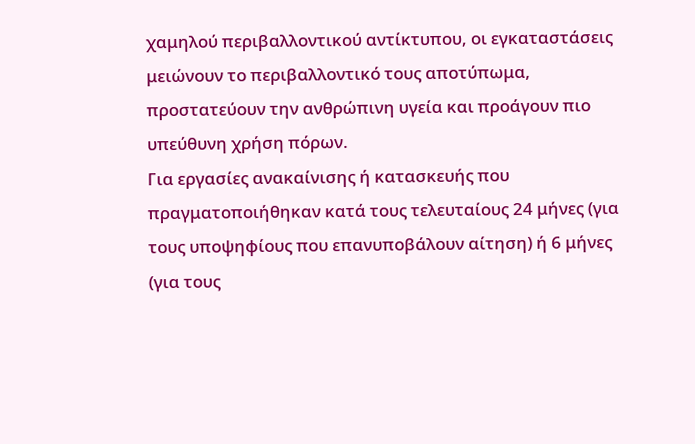χαμηλού περιβαλλοντικού αντίκτυπου, οι εγκαταστάσεις μειώνουν το περιβαλλοντικό τους αποτύπωμα, προστατεύουν την ανθρώπινη υγεία και προάγουν πιο υπεύθυνη χρήση πόρων.
Για εργασίες ανακαίνισης ή κατασκευής που πραγματοποιήθηκαν κατά τους τελευταίους 24 μήνες (για τους υποψηφίους που επανυποβάλουν αίτηση) ή 6 μήνες (για τους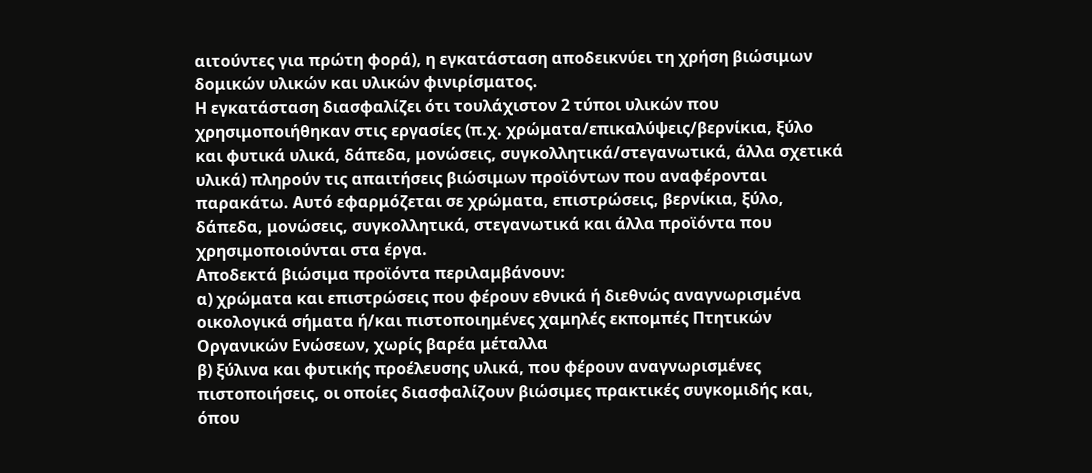αιτούντες για πρώτη φορά), η εγκατάσταση αποδεικνύει τη χρήση βιώσιμων δομικών υλικών και υλικών φινιρίσματος.
Η εγκατάσταση διασφαλίζει ότι τουλάχιστον 2 τύποι υλικών που χρησιμοποιήθηκαν στις εργασίες (π.χ. χρώματα/επικαλύψεις/βερνίκια, ξύλο και φυτικά υλικά, δάπεδα, μονώσεις, συγκολλητικά/στεγανωτικά, άλλα σχετικά υλικά) πληρούν τις απαιτήσεις βιώσιμων προϊόντων που αναφέρονται παρακάτω. Αυτό εφαρμόζεται σε χρώματα, επιστρώσεις, βερνίκια, ξύλο, δάπεδα, μονώσεις, συγκολλητικά, στεγανωτικά και άλλα προϊόντα που χρησιμοποιούνται στα έργα.
Αποδεκτά βιώσιμα προϊόντα περιλαμβάνουν:
α) χρώματα και επιστρώσεις που φέρουν εθνικά ή διεθνώς αναγνωρισμένα οικολογικά σήματα ή/και πιστοποιημένες χαμηλές εκπομπές Πτητικών Οργανικών Ενώσεων, χωρίς βαρέα μέταλλα
β) ξύλινα και φυτικής προέλευσης υλικά, που φέρουν αναγνωρισμένες πιστοποιήσεις, οι οποίες διασφαλίζουν βιώσιμες πρακτικές συγκομιδής και, όπου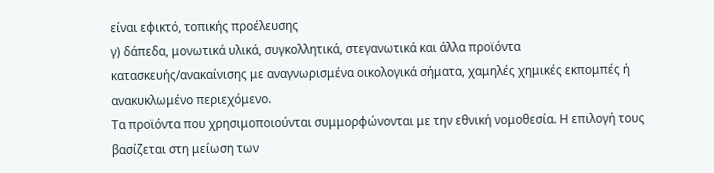είναι εφικτό, τοπικής προέλευσης
γ) δάπεδα, μονωτικά υλικά, συγκολλητικά, στεγανωτικά και άλλα προϊόντα κατασκευής/ανακαίνισης με αναγνωρισμένα οικολογικά σήματα, χαμηλές χημικές εκπομπές ή ανακυκλωμένο περιεχόμενο.
Τα προϊόντα που χρησιμοποιούνται συμμορφώνονται με την εθνική νομοθεσία. Η επιλογή τους βασίζεται στη μείωση των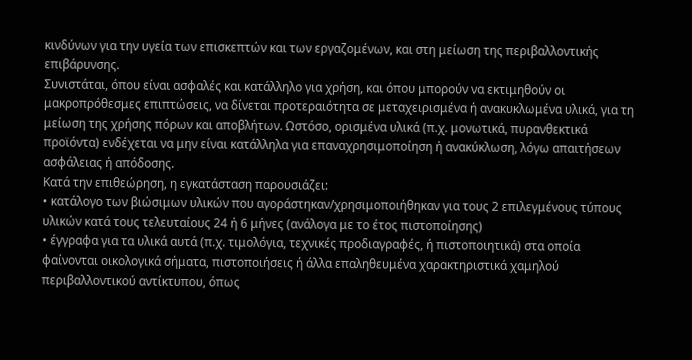κινδύνων για την υγεία των επισκεπτών και των εργαζομένων, και στη μείωση της περιβαλλοντικής επιβάρυνσης.
Συνιστάται, όπου είναι ασφαλές και κατάλληλο για χρήση, και όπου μπορούν να εκτιμηθούν οι μακροπρόθεσμες επιπτώσεις, να δίνεται προτεραιότητα σε μεταχειρισμένα ή ανακυκλωμένα υλικά, για τη μείωση της χρήσης πόρων και αποβλήτων. Ωστόσο, ορισμένα υλικά (π.χ. μονωτικά, πυρανθεκτικά προϊόντα) ενδέχεται να μην είναι κατάλληλα για επαναχρησιμοποίηση ή ανακύκλωση, λόγω απαιτήσεων ασφάλειας ή απόδοσης.
Κατά την επιθεώρηση, η εγκατάσταση παρουσιάζει:
• κατάλογο των βιώσιμων υλικών που αγοράστηκαν/χρησιμοποιήθηκαν για τους 2 επιλεγμένους τύπους υλικών κατά τους τελευταίους 24 ή 6 μήνες (ανάλογα με το έτος πιστοποίησης)
• έγγραφα για τα υλικά αυτά (π.χ. τιμολόγια, τεχνικές προδιαγραφές, ή πιστοποιητικά) στα οποία φαίνονται οικολογικά σήματα, πιστοποιήσεις ή άλλα επαληθευμένα χαρακτηριστικά χαμηλού περιβαλλοντικού αντίκτυπου, όπως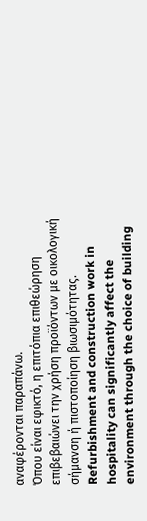αναφέρονται παραπάνω.
Όπου είναι εφικτό, η επιτόπια επιθεώρηση επιβεβαιώνει την χρήση προϊόντων με οικολογική σήμανση ή πιστοποίηση βιωσιμότητας.
Refurbishment and construction work in hospitality can significantly affect the environment through the choice of building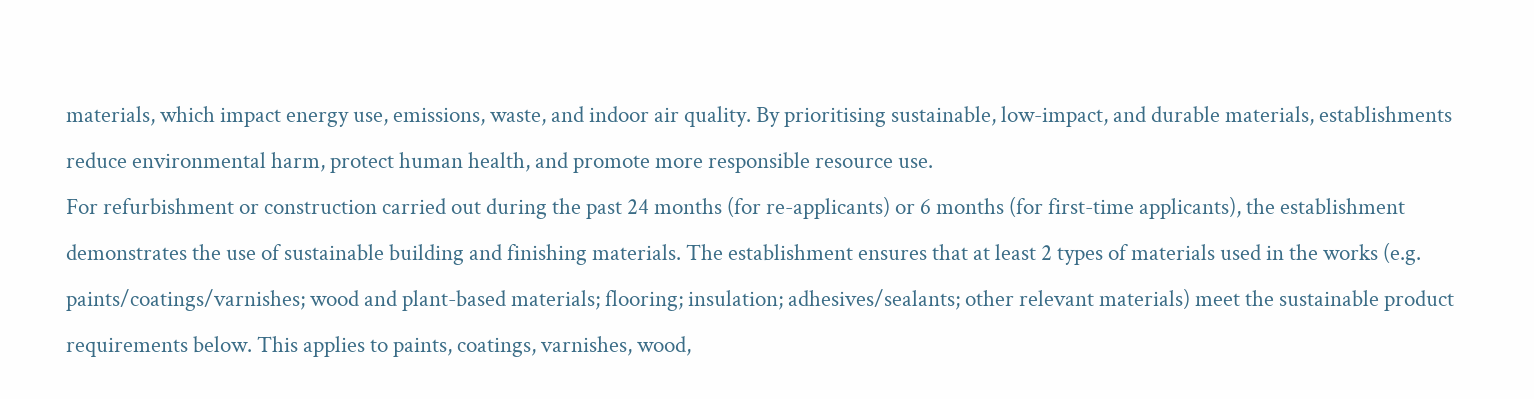materials, which impact energy use, emissions, waste, and indoor air quality. By prioritising sustainable, low-impact, and durable materials, establishments reduce environmental harm, protect human health, and promote more responsible resource use.
For refurbishment or construction carried out during the past 24 months (for re-applicants) or 6 months (for first-time applicants), the establishment demonstrates the use of sustainable building and finishing materials. The establishment ensures that at least 2 types of materials used in the works (e.g. paints/coatings/varnishes; wood and plant-based materials; flooring; insulation; adhesives/sealants; other relevant materials) meet the sustainable product requirements below. This applies to paints, coatings, varnishes, wood,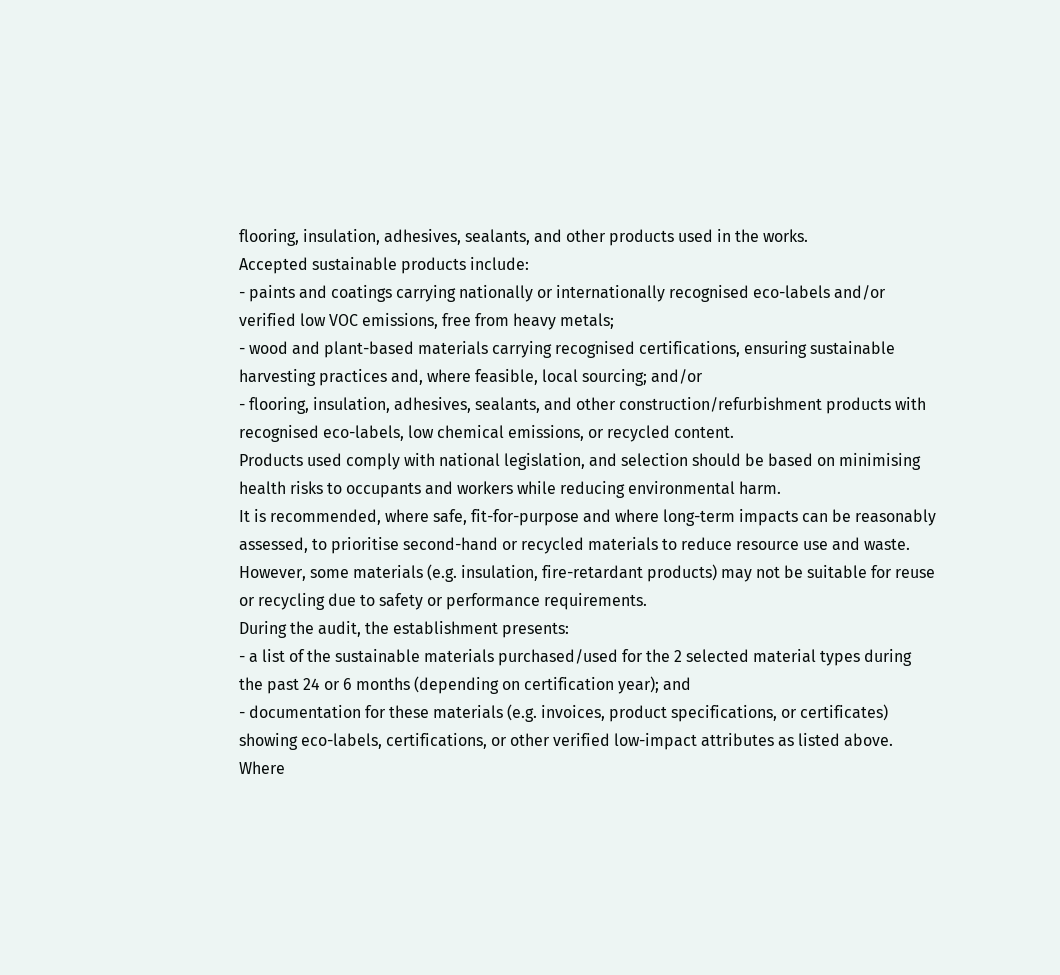flooring, insulation, adhesives, sealants, and other products used in the works.
Accepted sustainable products include:
- paints and coatings carrying nationally or internationally recognised eco-labels and/or verified low VOC emissions, free from heavy metals;
- wood and plant-based materials carrying recognised certifications, ensuring sustainable harvesting practices and, where feasible, local sourcing; and/or
- flooring, insulation, adhesives, sealants, and other construction/refurbishment products with recognised eco-labels, low chemical emissions, or recycled content.
Products used comply with national legislation, and selection should be based on minimising health risks to occupants and workers while reducing environmental harm.
It is recommended, where safe, fit-for-purpose and where long-term impacts can be reasonably assessed, to prioritise second-hand or recycled materials to reduce resource use and waste. However, some materials (e.g. insulation, fire-retardant products) may not be suitable for reuse or recycling due to safety or performance requirements.
During the audit, the establishment presents:
- a list of the sustainable materials purchased/used for the 2 selected material types during the past 24 or 6 months (depending on certification year); and
- documentation for these materials (e.g. invoices, product specifications, or certificates) showing eco-labels, certifications, or other verified low-impact attributes as listed above.
Where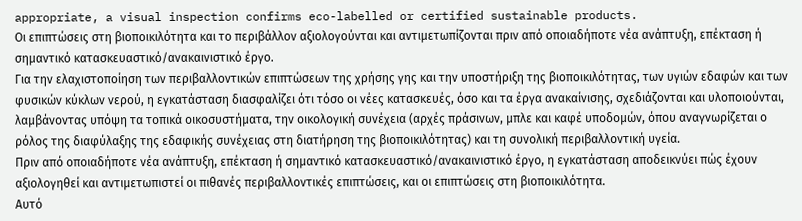appropriate, a visual inspection confirms eco-labelled or certified sustainable products.
Οι επιπτώσεις στη βιοποικιλότητα και το περιβάλλον αξιολογούνται και αντιμετωπίζονται πριν από οποιαδήποτε νέα ανάπτυξη, επέκταση ή σημαντικό κατασκευαστικό/ανακαινιστικό έργο.
Για την ελαχιστοποίηση των περιβαλλοντικών επιπτώσεων της χρήσης γης και την υποστήριξη της βιοποικιλότητας, των υγιών εδαφών και των φυσικών κύκλων νερού, η εγκατάσταση διασφαλίζει ότι τόσο οι νέες κατασκευές, όσο και τα έργα ανακαίνισης, σχεδιάζονται και υλοποιούνται, λαμβάνοντας υπόψη τα τοπικά οικοσυστήματα, την οικολογική συνέχεια (αρχές πράσινων, μπλε και καφέ υποδομών, όπου αναγνωρίζεται ο ρόλος της διαφύλαξης της εδαφικής συνέχειας στη διατήρηση της βιοποικιλότητας) και τη συνολική περιβαλλοντική υγεία.
Πριν από οποιαδήποτε νέα ανάπτυξη, επέκταση ή σημαντικό κατασκευαστικό/ανακαινιστικό έργο, η εγκατάσταση αποδεικνύει πώς έχουν αξιολογηθεί και αντιμετωπιστεί οι πιθανές περιβαλλοντικές επιπτώσεις, και οι επιπτώσεις στη βιοποικιλότητα.
Αυτό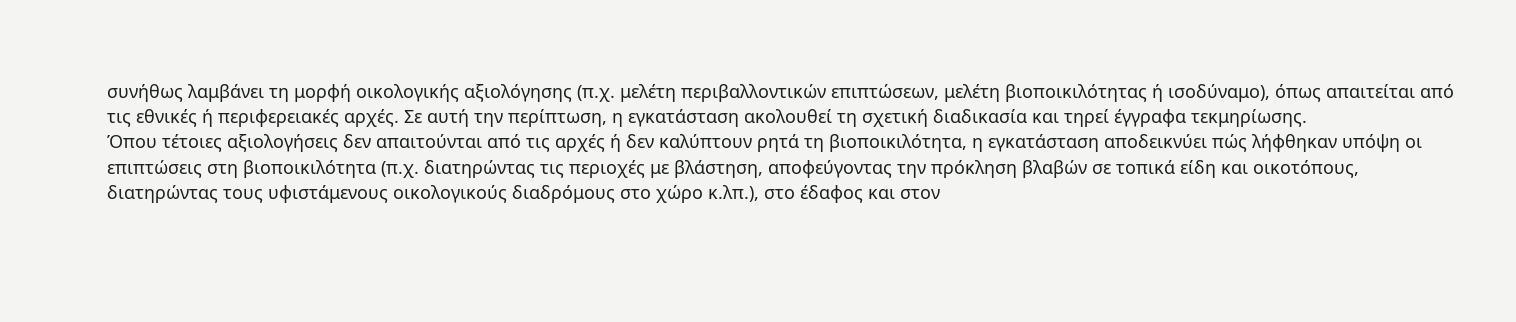συνήθως λαμβάνει τη μορφή οικολογικής αξιολόγησης (π.χ. μελέτη περιβαλλοντικών επιπτώσεων, μελέτη βιοποικιλότητας ή ισοδύναμο), όπως απαιτείται από τις εθνικές ή περιφερειακές αρχές. Σε αυτή την περίπτωση, η εγκατάσταση ακολουθεί τη σχετική διαδικασία και τηρεί έγγραφα τεκμηρίωσης.
Όπου τέτοιες αξιολογήσεις δεν απαιτούνται από τις αρχές ή δεν καλύπτουν ρητά τη βιοποικιλότητα, η εγκατάσταση αποδεικνύει πώς λήφθηκαν υπόψη οι επιπτώσεις στη βιοποικιλότητα (π.χ. διατηρώντας τις περιοχές με βλάστηση, αποφεύγοντας την πρόκληση βλαβών σε τοπικά είδη και οικοτόπους, διατηρώντας τους υφιστάμενους οικολογικούς διαδρόμους στο χώρο κ.λπ.), στο έδαφος και στον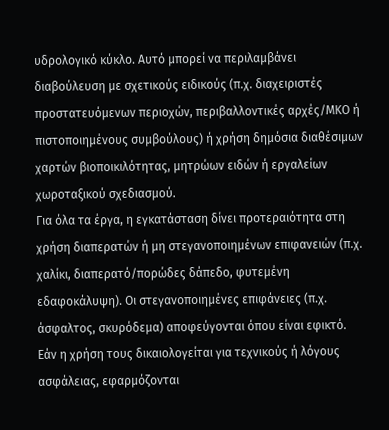υδρολογικό κύκλο. Αυτό μπορεί να περιλαμβάνει διαβούλευση με σχετικούς ειδικούς (π.χ. διαχειριστές προστατευόμενων περιοχών, περιβαλλοντικές αρχές/ΜΚΟ ή πιστοποιημένους συμβούλους) ή χρήση δημόσια διαθέσιμων χαρτών βιοποικιλότητας, μητρώων ειδών ή εργαλείων χωροταξικού σχεδιασμού.
Για όλα τα έργα, η εγκατάσταση δίνει προτεραιότητα στη χρήση διαπερατών ή μη στεγανοποιημένων επιφανειών (π.χ. χαλίκι, διαπερατό/πορώδες δάπεδο, φυτεμένη εδαφοκάλυψη). Οι στεγανοποιημένες επιφάνειες (π.χ. άσφαλτος, σκυρόδεμα) αποφεύγονται όπου είναι εφικτό. Εάν η χρήση τους δικαιολογείται για τεχνικούς ή λόγους ασφάλειας, εφαρμόζονται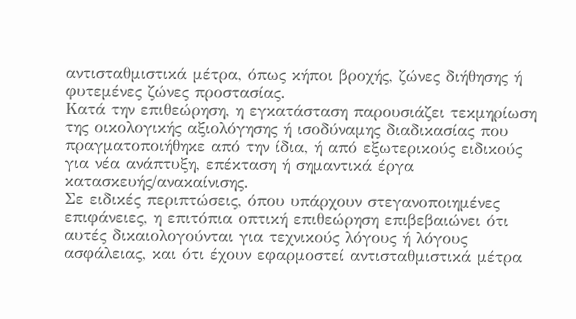αντισταθμιστικά μέτρα, όπως κήποι βροχής, ζώνες διήθησης ή φυτεμένες ζώνες προστασίας.
Κατά την επιθεώρηση, η εγκατάσταση παρουσιάζει τεκμηρίωση της οικολογικής αξιολόγησης ή ισοδύναμης διαδικασίας που πραγματοποιήθηκε από την ίδια, ή από εξωτερικούς ειδικούς για νέα ανάπτυξη, επέκταση ή σημαντικά έργα κατασκευής/ανακαίνισης.
Σε ειδικές περιπτώσεις, όπου υπάρχουν στεγανοποιημένες επιφάνειες, η επιτόπια οπτική επιθεώρηση επιβεβαιώνει ότι αυτές δικαιολογούνται για τεχνικούς λόγους ή λόγους ασφάλειας, και ότι έχουν εφαρμοστεί αντισταθμιστικά μέτρα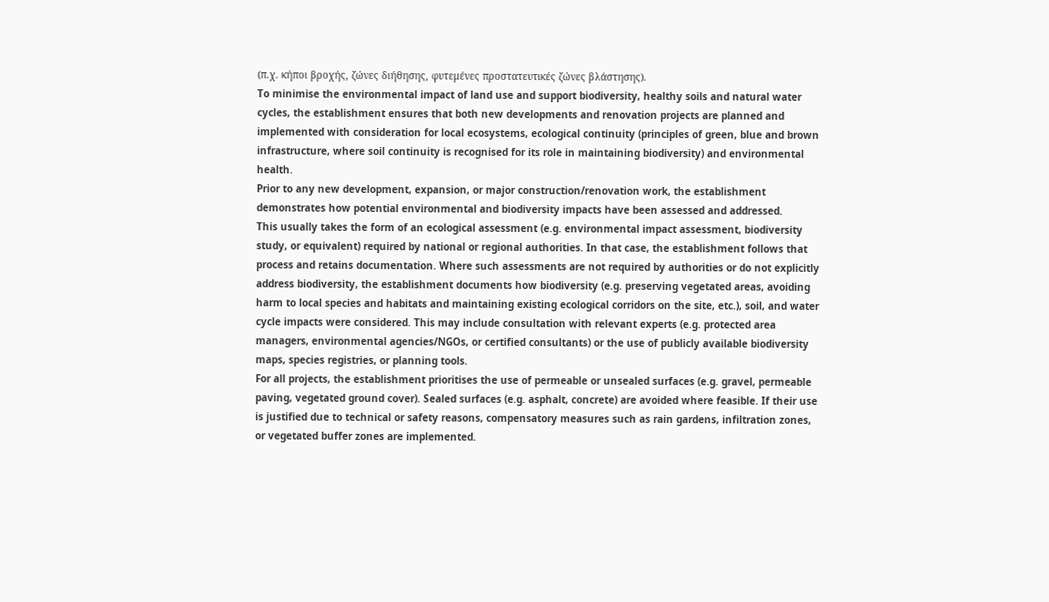(π.χ. κήποι βροχής, ζώνες διήθησης, φυτεμένες προστατευτικές ζώνες βλάστησης).
To minimise the environmental impact of land use and support biodiversity, healthy soils and natural water cycles, the establishment ensures that both new developments and renovation projects are planned and implemented with consideration for local ecosystems, ecological continuity (principles of green, blue and brown infrastructure, where soil continuity is recognised for its role in maintaining biodiversity) and environmental health.
Prior to any new development, expansion, or major construction/renovation work, the establishment demonstrates how potential environmental and biodiversity impacts have been assessed and addressed.
This usually takes the form of an ecological assessment (e.g. environmental impact assessment, biodiversity study, or equivalent) required by national or regional authorities. In that case, the establishment follows that process and retains documentation. Where such assessments are not required by authorities or do not explicitly address biodiversity, the establishment documents how biodiversity (e.g. preserving vegetated areas, avoiding harm to local species and habitats and maintaining existing ecological corridors on the site, etc.), soil, and water cycle impacts were considered. This may include consultation with relevant experts (e.g. protected area managers, environmental agencies/NGOs, or certified consultants) or the use of publicly available biodiversity maps, species registries, or planning tools.
For all projects, the establishment prioritises the use of permeable or unsealed surfaces (e.g. gravel, permeable paving, vegetated ground cover). Sealed surfaces (e.g. asphalt, concrete) are avoided where feasible. If their use is justified due to technical or safety reasons, compensatory measures such as rain gardens, infiltration zones, or vegetated buffer zones are implemented.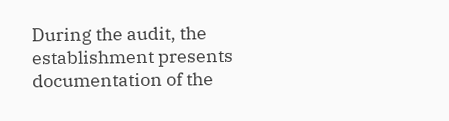During the audit, the establishment presents documentation of the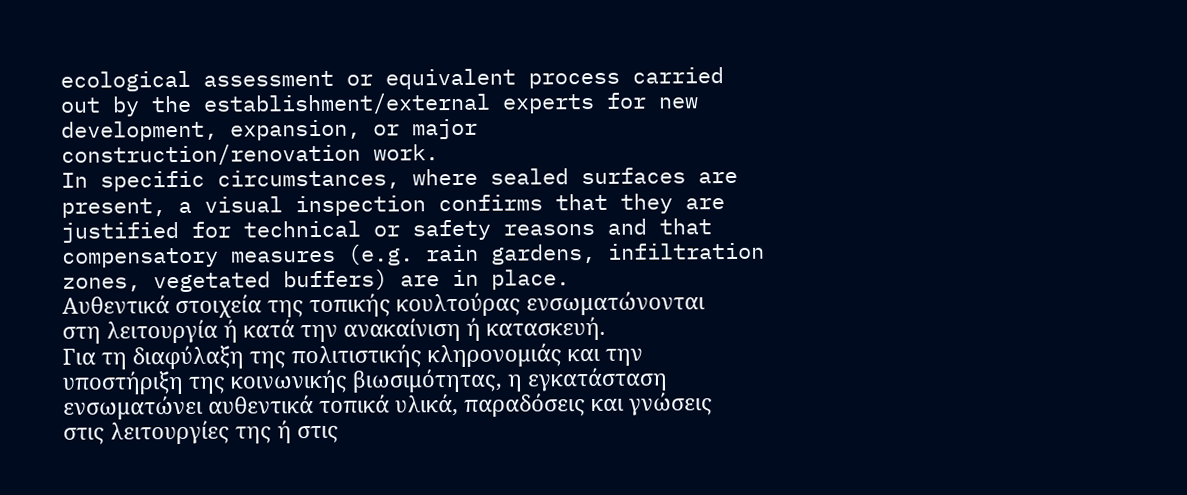ecological assessment or equivalent process carried out by the establishment/external experts for new development, expansion, or major construction/renovation work.
In specific circumstances, where sealed surfaces are present, a visual inspection confirms that they are justified for technical or safety reasons and that compensatory measures (e.g. rain gardens, infiltration zones, vegetated buffers) are in place.
Αυθεντικά στοιχεία της τοπικής κουλτούρας ενσωματώνονται στη λειτουργία ή κατά την ανακαίνιση ή κατασκευή.
Για τη διαφύλαξη της πολιτιστικής κληρονομιάς και την υποστήριξη της κοινωνικής βιωσιμότητας, η εγκατάσταση ενσωματώνει αυθεντικά τοπικά υλικά, παραδόσεις και γνώσεις στις λειτουργίες της ή στις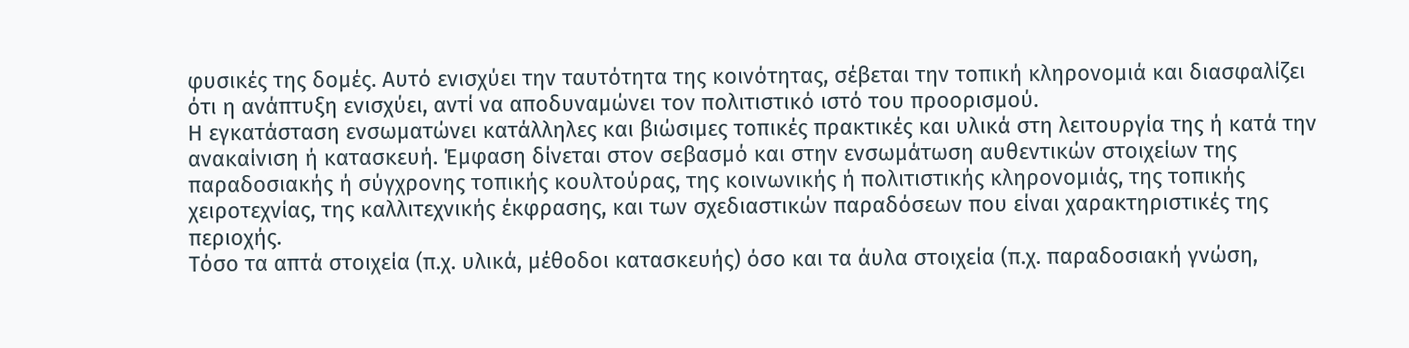φυσικές της δομές. Αυτό ενισχύει την ταυτότητα της κοινότητας, σέβεται την τοπική κληρονομιά και διασφαλίζει ότι η ανάπτυξη ενισχύει, αντί να αποδυναμώνει τον πολιτιστικό ιστό του προορισμού.
Η εγκατάσταση ενσωματώνει κατάλληλες και βιώσιμες τοπικές πρακτικές και υλικά στη λειτουργία της ή κατά την ανακαίνιση ή κατασκευή. Έμφαση δίνεται στον σεβασμό και στην ενσωμάτωση αυθεντικών στοιχείων της παραδοσιακής ή σύγχρονης τοπικής κουλτούρας, της κοινωνικής ή πολιτιστικής κληρονομιάς, της τοπικής χειροτεχνίας, της καλλιτεχνικής έκφρασης, και των σχεδιαστικών παραδόσεων που είναι χαρακτηριστικές της περιοχής.
Τόσο τα απτά στοιχεία (π.χ. υλικά, μέθοδοι κατασκευής) όσο και τα άυλα στοιχεία (π.χ. παραδοσιακή γνώση,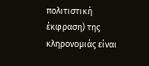πολιτιστική έκφραση) της κληρονομιάς είναι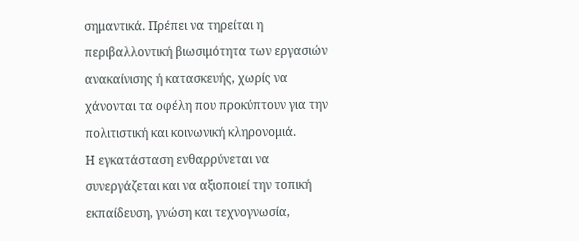σημαντικά. Πρέπει να τηρείται η περιβαλλοντική βιωσιμότητα των εργασιών ανακαίνισης ή κατασκευής, χωρίς να χάνονται τα οφέλη που προκύπτουν για την πολιτιστική και κοινωνική κληρονομιά.
Η εγκατάσταση ενθαρρύνεται να συνεργάζεται και να αξιοποιεί την τοπική εκπαίδευση, γνώση και τεχνογνωσία,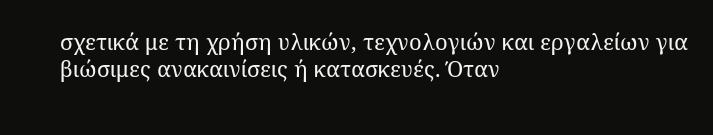σχετικά με τη χρήση υλικών, τεχνολογιών και εργαλείων για βιώσιμες ανακαινίσεις ή κατασκευές. Όταν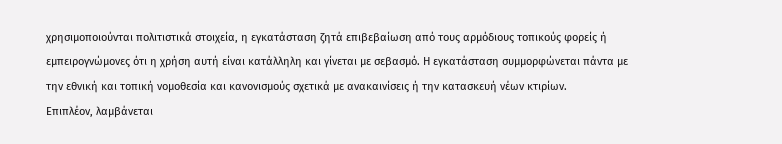χρησιμοποιούνται πολιτιστικά στοιχεία, η εγκατάσταση ζητά επιβεβαίωση από τους αρμόδιους τοπικούς φορείς ή εμπειρογνώμονες ότι η χρήση αυτή είναι κατάλληλη και γίνεται με σεβασμό. Η εγκατάσταση συμμορφώνεται πάντα με την εθνική και τοπική νομοθεσία και κανονισμούς σχετικά με ανακαινίσεις ή την κατασκευή νέων κτιρίων.
Επιπλέον, λαμβάνεται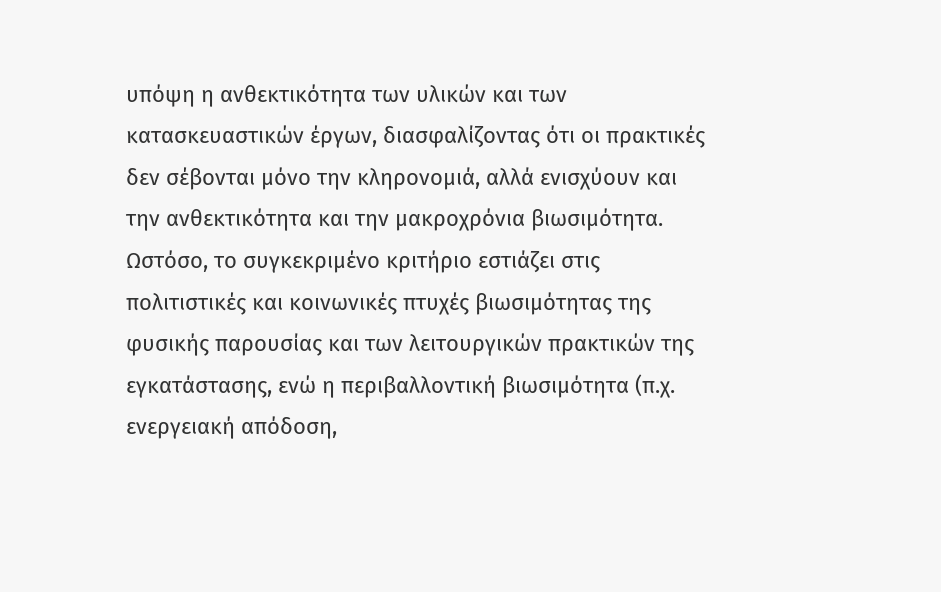υπόψη η ανθεκτικότητα των υλικών και των κατασκευαστικών έργων, διασφαλίζοντας ότι οι πρακτικές δεν σέβονται μόνο την κληρονομιά, αλλά ενισχύουν και την ανθεκτικότητα και την μακροχρόνια βιωσιμότητα. Ωστόσο, το συγκεκριμένο κριτήριο εστιάζει στις πολιτιστικές και κοινωνικές πτυχές βιωσιμότητας της φυσικής παρουσίας και των λειτουργικών πρακτικών της εγκατάστασης, ενώ η περιβαλλοντική βιωσιμότητα (π.χ. ενεργειακή απόδοση,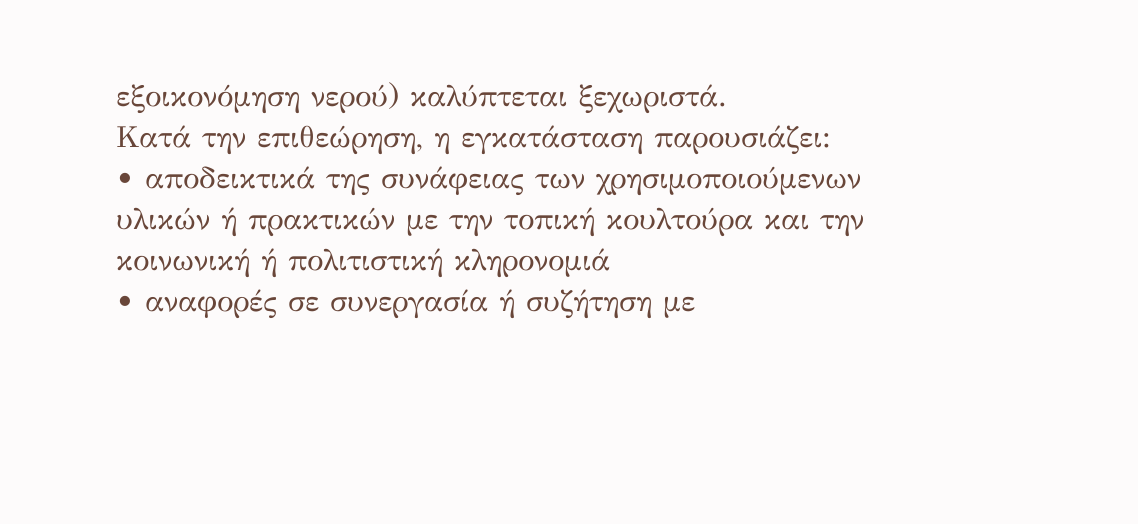εξοικονόμηση νερού) καλύπτεται ξεχωριστά.
Κατά την επιθεώρηση, η εγκατάσταση παρουσιάζει:
• αποδεικτικά της συνάφειας των χρησιμοποιούμενων υλικών ή πρακτικών με την τοπική κουλτούρα και την κοινωνική ή πολιτιστική κληρονομιά
• αναφορές σε συνεργασία ή συζήτηση με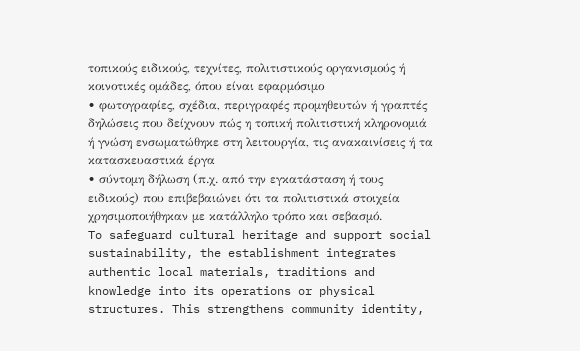τοπικούς ειδικούς, τεχνίτες, πολιτιστικούς οργανισμούς ή κοινοτικές ομάδες, όπου είναι εφαρμόσιμο
• φωτογραφίες, σχέδια, περιγραφές προμηθευτών ή γραπτές δηλώσεις που δείχνουν πώς η τοπική πολιτιστική κληρονομιά ή γνώση ενσωματώθηκε στη λειτουργία, τις ανακαινίσεις ή τα κατασκευαστικά έργα
• σύντομη δήλωση (π.χ. από την εγκατάσταση ή τους ειδικούς) που επιβεβαιώνει ότι τα πολιτιστικά στοιχεία χρησιμοποιήθηκαν με κατάλληλο τρόπο και σεβασμό.
To safeguard cultural heritage and support social sustainability, the establishment integrates authentic local materials, traditions and knowledge into its operations or physical structures. This strengthens community identity,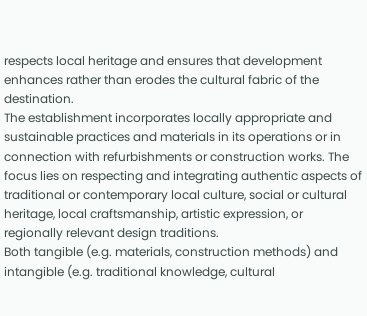respects local heritage and ensures that development enhances rather than erodes the cultural fabric of the destination.
The establishment incorporates locally appropriate and sustainable practices and materials in its operations or in connection with refurbishments or construction works. The focus lies on respecting and integrating authentic aspects of traditional or contemporary local culture, social or cultural heritage, local craftsmanship, artistic expression, or regionally relevant design traditions.
Both tangible (e.g. materials, construction methods) and intangible (e.g. traditional knowledge, cultural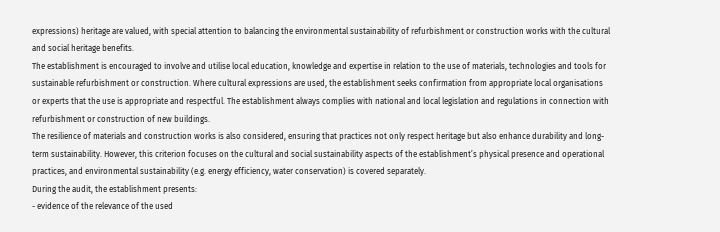expressions) heritage are valued, with special attention to balancing the environmental sustainability of refurbishment or construction works with the cultural and social heritage benefits.
The establishment is encouraged to involve and utilise local education, knowledge and expertise in relation to the use of materials, technologies and tools for sustainable refurbishment or construction. Where cultural expressions are used, the establishment seeks confirmation from appropriate local organisations or experts that the use is appropriate and respectful. The establishment always complies with national and local legislation and regulations in connection with refurbishment or construction of new buildings.
The resilience of materials and construction works is also considered, ensuring that practices not only respect heritage but also enhance durability and long-term sustainability. However, this criterion focuses on the cultural and social sustainability aspects of the establishment’s physical presence and operational practices, and environmental sustainability (e.g. energy efficiency, water conservation) is covered separately.
During the audit, the establishment presents:
- evidence of the relevance of the used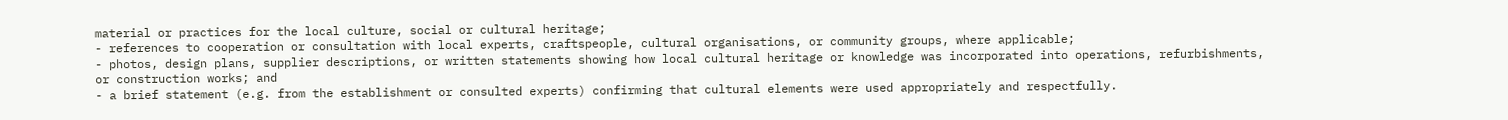material or practices for the local culture, social or cultural heritage;
- references to cooperation or consultation with local experts, craftspeople, cultural organisations, or community groups, where applicable;
- photos, design plans, supplier descriptions, or written statements showing how local cultural heritage or knowledge was incorporated into operations, refurbishments, or construction works; and
- a brief statement (e.g. from the establishment or consulted experts) confirming that cultural elements were used appropriately and respectfully.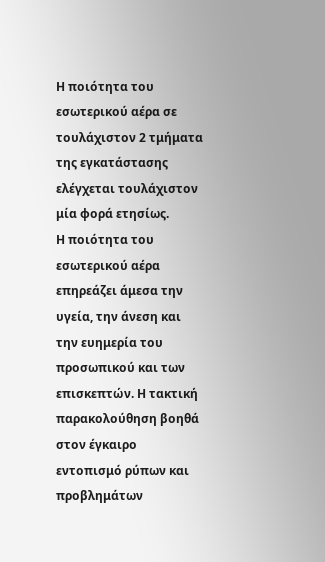Η ποιότητα του εσωτερικού αέρα σε τουλάχιστον 2 τμήματα της εγκατάστασης ελέγχεται τουλάχιστον μία φορά ετησίως.
Η ποιότητα του εσωτερικού αέρα επηρεάζει άμεσα την υγεία, την άνεση και την ευημερία του προσωπικού και των επισκεπτών. Η τακτική παρακολούθηση βοηθά στον έγκαιρο εντοπισμό ρύπων και προβλημάτων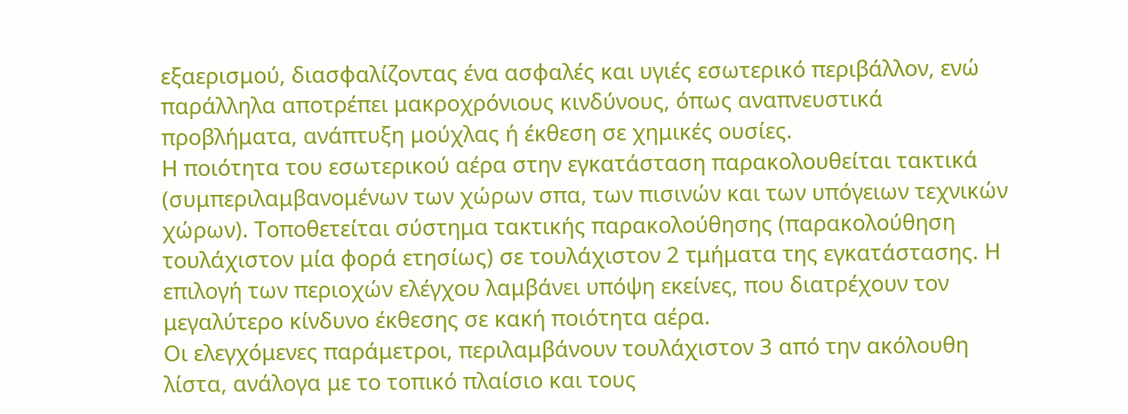εξαερισμού, διασφαλίζοντας ένα ασφαλές και υγιές εσωτερικό περιβάλλον, ενώ παράλληλα αποτρέπει μακροχρόνιους κινδύνους, όπως αναπνευστικά προβλήματα, ανάπτυξη μούχλας ή έκθεση σε χημικές ουσίες.
Η ποιότητα του εσωτερικού αέρα στην εγκατάσταση παρακολουθείται τακτικά (συμπεριλαμβανομένων των χώρων σπα, των πισινών και των υπόγειων τεχνικών χώρων). Τοποθετείται σύστημα τακτικής παρακολούθησης (παρακολούθηση τουλάχιστον μία φορά ετησίως) σε τουλάχιστον 2 τμήματα της εγκατάστασης. Η επιλογή των περιοχών ελέγχου λαμβάνει υπόψη εκείνες, που διατρέχουν τον μεγαλύτερο κίνδυνο έκθεσης σε κακή ποιότητα αέρα.
Οι ελεγχόμενες παράμετροι, περιλαμβάνουν τουλάχιστον 3 από την ακόλουθη λίστα, ανάλογα με το τοπικό πλαίσιο και τους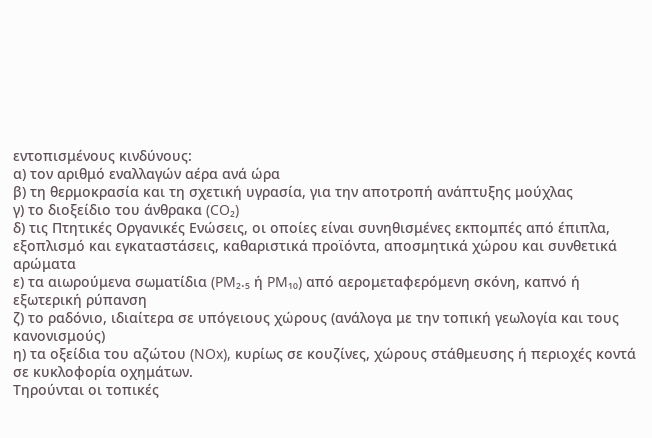εντοπισμένους κινδύνους:
α) τον αριθμό εναλλαγών αέρα ανά ώρα
β) τη θερμοκρασία και τη σχετική υγρασία, για την αποτροπή ανάπτυξης μούχλας
γ) το διοξείδιο του άνθρακα (CO₂)
δ) τις Πτητικές Οργανικές Ενώσεις, οι οποίες είναι συνηθισμένες εκπομπές από έπιπλα, εξοπλισμό και εγκαταστάσεις, καθαριστικά προϊόντα, αποσμητικά χώρου και συνθετικά αρώματα
ε) τα αιωρούμενα σωματίδια (PM₂.₅ ή PM₁₀) από αερομεταφερόμενη σκόνη, καπνό ή εξωτερική ρύπανση
ζ) το ραδόνιο, ιδιαίτερα σε υπόγειους χώρους (ανάλογα με την τοπική γεωλογία και τους κανονισμούς)
η) τα οξείδια του αζώτου (NOx), κυρίως σε κουζίνες, χώρους στάθμευσης ή περιοχές κοντά σε κυκλοφορία οχημάτων.
Τηρούνται οι τοπικές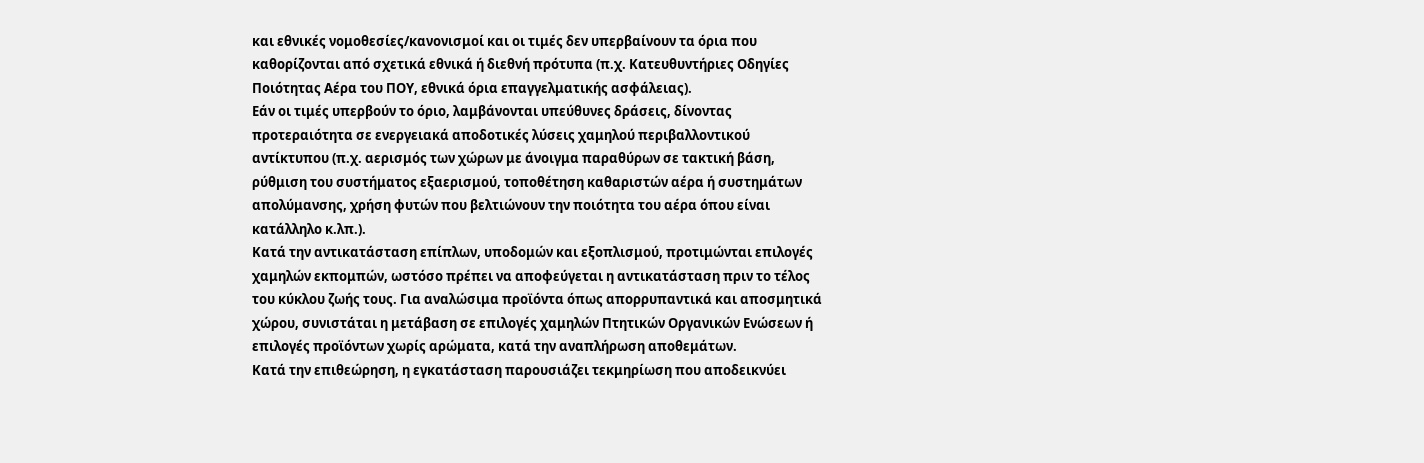και εθνικές νομοθεσίες/κανονισμοί και οι τιμές δεν υπερβαίνουν τα όρια που καθορίζονται από σχετικά εθνικά ή διεθνή πρότυπα (π.χ. Κατευθυντήριες Οδηγίες Ποιότητας Αέρα του ΠΟΥ, εθνικά όρια επαγγελματικής ασφάλειας).
Εάν οι τιμές υπερβούν το όριο, λαμβάνονται υπεύθυνες δράσεις, δίνοντας προτεραιότητα σε ενεργειακά αποδοτικές λύσεις χαμηλού περιβαλλοντικού αντίκτυπου (π.χ. αερισμός των χώρων με άνοιγμα παραθύρων σε τακτική βάση, ρύθμιση του συστήματος εξαερισμού, τοποθέτηση καθαριστών αέρα ή συστημάτων απολύμανσης, χρήση φυτών που βελτιώνουν την ποιότητα του αέρα όπου είναι κατάλληλο κ.λπ.).
Κατά την αντικατάσταση επίπλων, υποδομών και εξοπλισμού, προτιμώνται επιλογές χαμηλών εκπομπών, ωστόσο πρέπει να αποφεύγεται η αντικατάσταση πριν το τέλος του κύκλου ζωής τους. Για αναλώσιμα προϊόντα όπως απορρυπαντικά και αποσμητικά χώρου, συνιστάται η μετάβαση σε επιλογές χαμηλών Πτητικών Οργανικών Ενώσεων ή επιλογές προϊόντων χωρίς αρώματα, κατά την αναπλήρωση αποθεμάτων.
Κατά την επιθεώρηση, η εγκατάσταση παρουσιάζει τεκμηρίωση που αποδεικνύει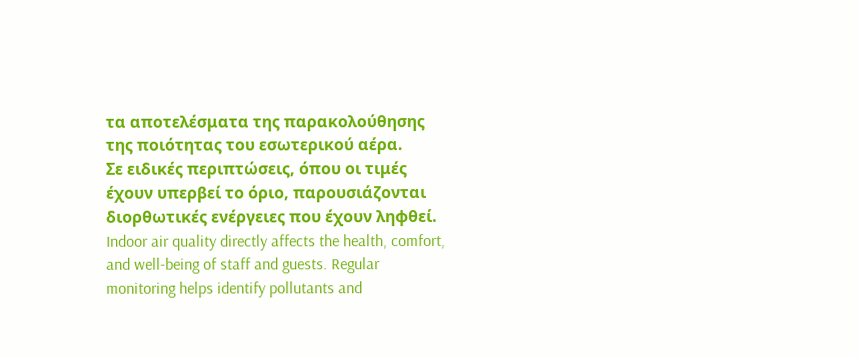τα αποτελέσματα της παρακολούθησης της ποιότητας του εσωτερικού αέρα.
Σε ειδικές περιπτώσεις, όπου οι τιμές έχουν υπερβεί το όριο, παρουσιάζονται διορθωτικές ενέργειες που έχουν ληφθεί.
Indoor air quality directly affects the health, comfort, and well-being of staff and guests. Regular monitoring helps identify pollutants and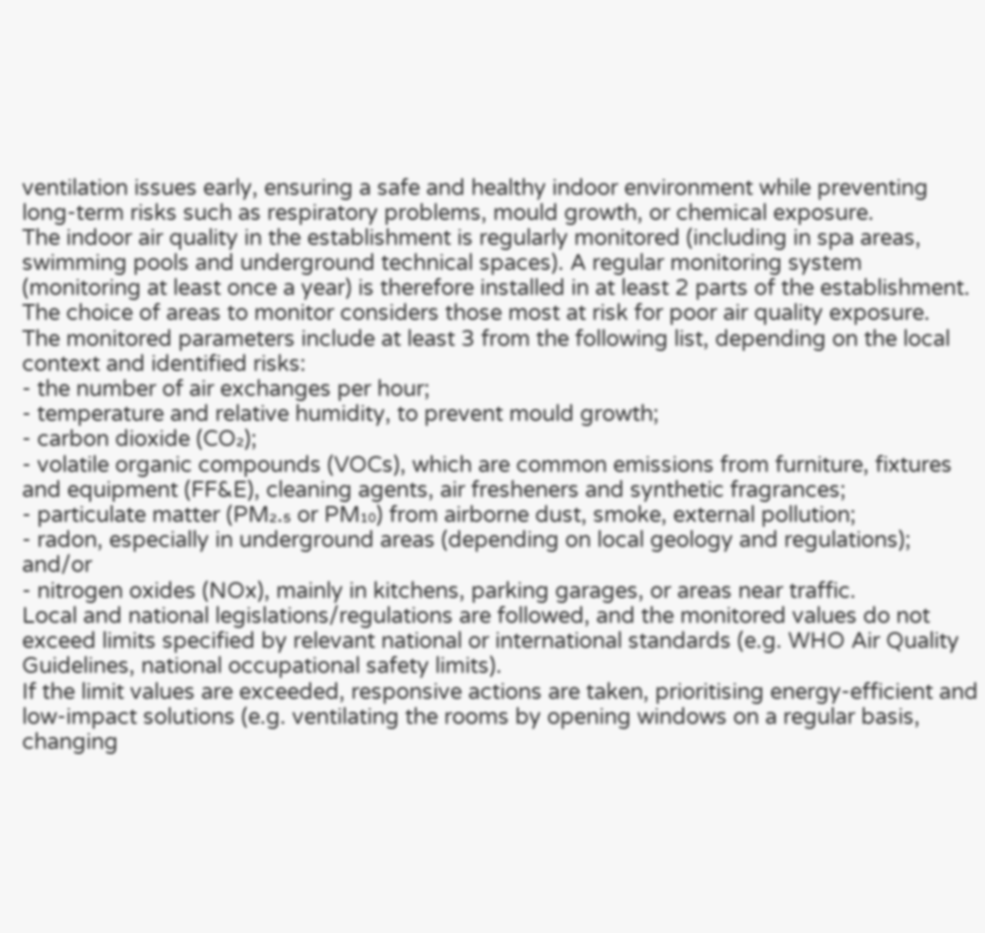ventilation issues early, ensuring a safe and healthy indoor environment while preventing long-term risks such as respiratory problems, mould growth, or chemical exposure.
The indoor air quality in the establishment is regularly monitored (including in spa areas, swimming pools and underground technical spaces). A regular monitoring system (monitoring at least once a year) is therefore installed in at least 2 parts of the establishment. The choice of areas to monitor considers those most at risk for poor air quality exposure.
The monitored parameters include at least 3 from the following list, depending on the local context and identified risks:
- the number of air exchanges per hour;
- temperature and relative humidity, to prevent mould growth;
- carbon dioxide (CO₂);
- volatile organic compounds (VOCs), which are common emissions from furniture, fixtures and equipment (FF&E), cleaning agents, air fresheners and synthetic fragrances;
- particulate matter (PM₂.₅ or PM₁₀) from airborne dust, smoke, external pollution;
- radon, especially in underground areas (depending on local geology and regulations); and/or
- nitrogen oxides (NOx), mainly in kitchens, parking garages, or areas near traffic.
Local and national legislations/regulations are followed, and the monitored values do not exceed limits specified by relevant national or international standards (e.g. WHO Air Quality Guidelines, national occupational safety limits).
If the limit values are exceeded, responsive actions are taken, prioritising energy-efficient and low-impact solutions (e.g. ventilating the rooms by opening windows on a regular basis, changing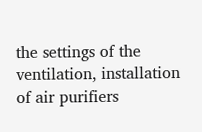the settings of the ventilation, installation of air purifiers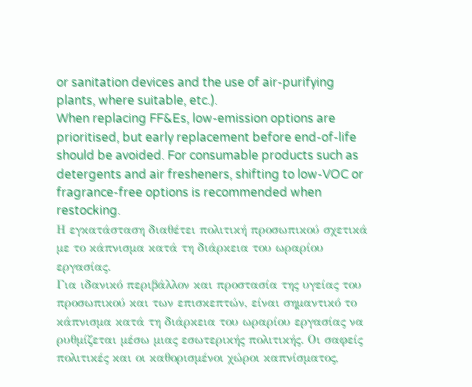or sanitation devices and the use of air-purifying plants, where suitable, etc.).
When replacing FF&Es, low-emission options are prioritised, but early replacement before end-of-life should be avoided. For consumable products such as detergents and air fresheners, shifting to low-VOC or fragrance-free options is recommended when restocking.
Η εγκατάσταση διαθέτει πολιτική προσωπικού σχετικά με το κάπνισμα κατά τη διάρκεια του ωραρίου εργασίας.
Για ιδανικό περιβάλλον και προστασία της υγείας του προσωπικού και των επισκεπτών, είναι σημαντικό το κάπνισμα κατά τη διάρκεια του ωραρίου εργασίας να ρυθμίζεται μέσω μιας εσωτερικής πολιτικής. Οι σαφείς πολιτικές και οι καθορισμένοι χώροι καπνίσματος,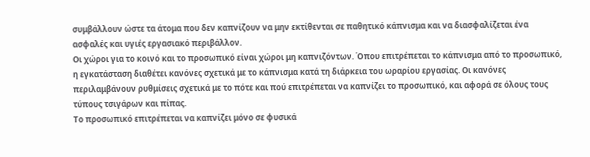συμβάλλουν ώστε τα άτομα που δεν καπνίζουν να μην εκτίθενται σε παθητικό κάπνισμα και να διασφαλίζεται ένα ασφαλές και υγιές εργασιακό περιβάλλον.
Οι χώροι για το κοινό και το προσωπικό είναι χώροι μη καπνιζόντων. Όπου επιτρέπεται το κάπνισμα από το προσωπικό, η εγκατάσταση διαθέτει κανόνες σχετικά με το κάπνισμα κατά τη διάρκεια του ωραρίου εργασίας. Οι κανόνες περιλαμβάνουν ρυθμίσεις σχετικά με το πότε και πού επιτρέπεται να καπνίζει το προσωπικό, και αφορά σε όλους τους τύπους τσιγάρων και πίπας.
Το προσωπικό επιτρέπεται να καπνίζει μόνο σε φυσικά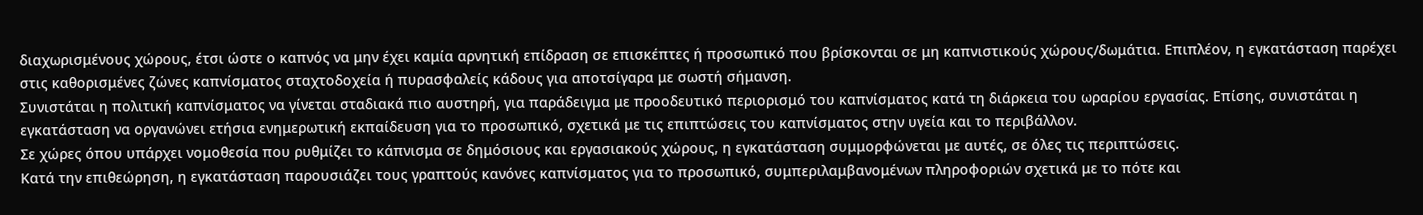διαχωρισμένους χώρους, έτσι ώστε ο καπνός να μην έχει καμία αρνητική επίδραση σε επισκέπτες ή προσωπικό που βρίσκονται σε μη καπνιστικούς χώρους/δωμάτια. Επιπλέον, η εγκατάσταση παρέχει στις καθορισμένες ζώνες καπνίσματος σταχτοδοχεία ή πυρασφαλείς κάδους για αποτσίγαρα με σωστή σήμανση.
Συνιστάται η πολιτική καπνίσματος να γίνεται σταδιακά πιο αυστηρή, για παράδειγμα με προοδευτικό περιορισμό του καπνίσματος κατά τη διάρκεια του ωραρίου εργασίας. Επίσης, συνιστάται η εγκατάσταση να οργανώνει ετήσια ενημερωτική εκπαίδευση για το προσωπικό, σχετικά με τις επιπτώσεις του καπνίσματος στην υγεία και το περιβάλλον.
Σε χώρες όπου υπάρχει νομοθεσία που ρυθμίζει το κάπνισμα σε δημόσιους και εργασιακούς χώρους, η εγκατάσταση συμμορφώνεται με αυτές, σε όλες τις περιπτώσεις.
Κατά την επιθεώρηση, η εγκατάσταση παρουσιάζει τους γραπτούς κανόνες καπνίσματος για το προσωπικό, συμπεριλαμβανομένων πληροφοριών σχετικά με το πότε και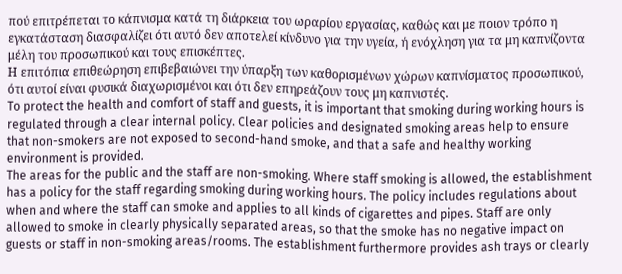πού επιτρέπεται το κάπνισμα κατά τη διάρκεια του ωραρίου εργασίας, καθώς και με ποιον τρόπο η εγκατάσταση διασφαλίζει ότι αυτό δεν αποτελεί κίνδυνο για την υγεία, ή ενόχληση για τα μη καπνίζοντα μέλη του προσωπικού και τους επισκέπτες.
Η επιτόπια επιθεώρηση επιβεβαιώνει την ύπαρξη των καθορισμένων χώρων καπνίσματος προσωπικού, ότι αυτοί είναι φυσικά διαχωρισμένοι και ότι δεν επηρεάζουν τους μη καπνιστές.
To protect the health and comfort of staff and guests, it is important that smoking during working hours is regulated through a clear internal policy. Clear policies and designated smoking areas help to ensure that non-smokers are not exposed to second-hand smoke, and that a safe and healthy working environment is provided.
The areas for the public and the staff are non-smoking. Where staff smoking is allowed, the establishment has a policy for the staff regarding smoking during working hours. The policy includes regulations about when and where the staff can smoke and applies to all kinds of cigarettes and pipes. Staff are only allowed to smoke in clearly physically separated areas, so that the smoke has no negative impact on guests or staff in non-smoking areas/rooms. The establishment furthermore provides ash trays or clearly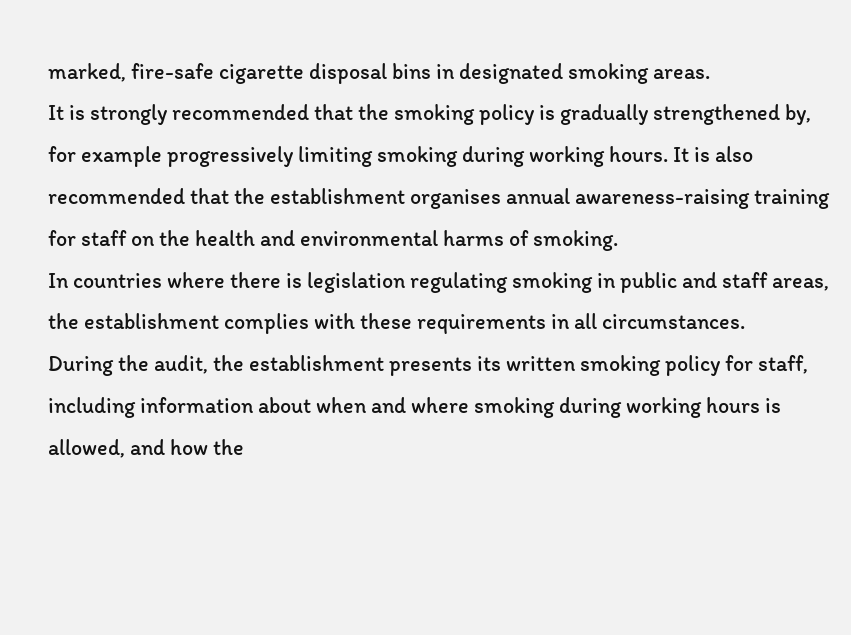marked, fire-safe cigarette disposal bins in designated smoking areas.
It is strongly recommended that the smoking policy is gradually strengthened by, for example progressively limiting smoking during working hours. It is also recommended that the establishment organises annual awareness-raising training for staff on the health and environmental harms of smoking.
In countries where there is legislation regulating smoking in public and staff areas, the establishment complies with these requirements in all circumstances.
During the audit, the establishment presents its written smoking policy for staff, including information about when and where smoking during working hours is allowed, and how the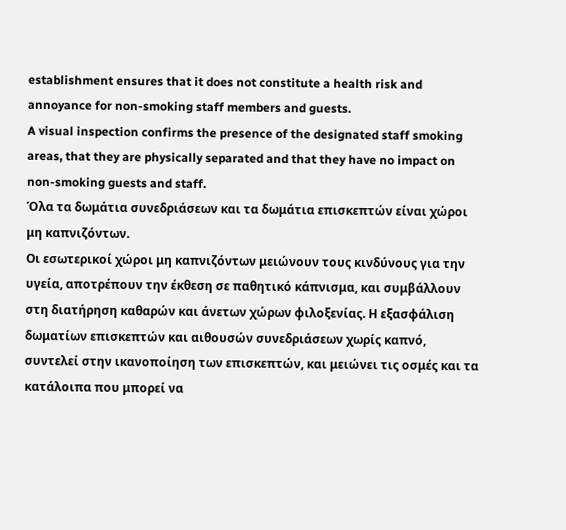establishment ensures that it does not constitute a health risk and annoyance for non-smoking staff members and guests.
A visual inspection confirms the presence of the designated staff smoking areas, that they are physically separated and that they have no impact on non-smoking guests and staff.
Όλα τα δωμάτια συνεδριάσεων και τα δωμάτια επισκεπτών είναι χώροι μη καπνιζόντων.
Οι εσωτερικοί χώροι μη καπνιζόντων μειώνουν τους κινδύνους για την υγεία, αποτρέπουν την έκθεση σε παθητικό κάπνισμα, και συμβάλλουν στη διατήρηση καθαρών και άνετων χώρων φιλοξενίας. Η εξασφάλιση δωματίων επισκεπτών και αιθουσών συνεδριάσεων χωρίς καπνό, συντελεί στην ικανοποίηση των επισκεπτών, και μειώνει τις οσμές και τα κατάλοιπα που μπορεί να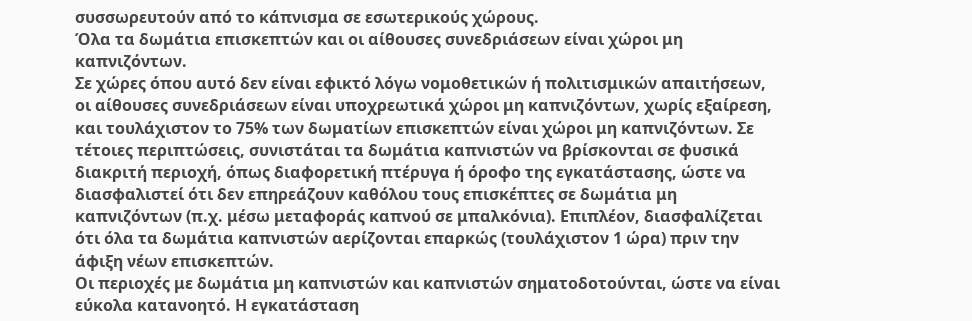συσσωρευτούν από το κάπνισμα σε εσωτερικούς χώρους.
Όλα τα δωμάτια επισκεπτών και οι αίθουσες συνεδριάσεων είναι χώροι μη καπνιζόντων.
Σε χώρες όπου αυτό δεν είναι εφικτό λόγω νομοθετικών ή πολιτισμικών απαιτήσεων, οι αίθουσες συνεδριάσεων είναι υποχρεωτικά χώροι μη καπνιζόντων, χωρίς εξαίρεση, και τουλάχιστον το 75% των δωματίων επισκεπτών είναι χώροι μη καπνιζόντων. Σε τέτοιες περιπτώσεις, συνιστάται τα δωμάτια καπνιστών να βρίσκονται σε φυσικά διακριτή περιοχή, όπως διαφορετική πτέρυγα ή όροφο της εγκατάστασης, ώστε να διασφαλιστεί ότι δεν επηρεάζουν καθόλου τους επισκέπτες σε δωμάτια μη καπνιζόντων (π.χ. μέσω μεταφοράς καπνού σε μπαλκόνια). Επιπλέον, διασφαλίζεται ότι όλα τα δωμάτια καπνιστών αερίζονται επαρκώς (τουλάχιστον 1 ώρα) πριν την άφιξη νέων επισκεπτών.
Οι περιοχές με δωμάτια μη καπνιστών και καπνιστών σηματοδοτούνται, ώστε να είναι εύκολα κατανοητό. Η εγκατάσταση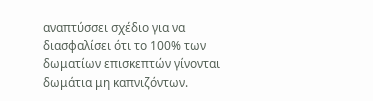αναπτύσσει σχέδιο για να διασφαλίσει ότι το 100% των δωματίων επισκεπτών γίνονται δωμάτια μη καπνιζόντων.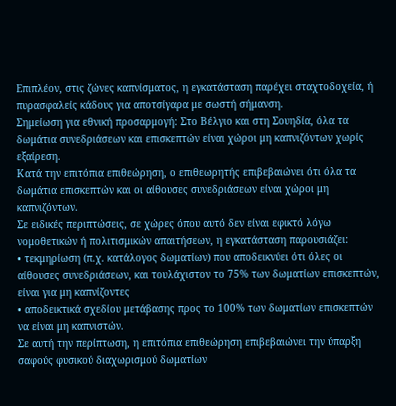Επιπλέον, στις ζώνες καπνίσματος, η εγκατάσταση παρέχει σταχτοδοχεία, ή πυρασφαλείς κάδους για αποτσίγαρα με σωστή σήμανση.
Σημείωση για εθνική προσαρμογή: Στο Βέλγιο και στη Σουηδία, όλα τα δωμάτια συνεδριάσεων και επισκεπτών είναι χώροι μη καπνιζόντων χωρίς εξαίρεση.
Κατά την επιτόπια επιθεώρηση, ο επιθεωρητής επιβεβαιώνει ότι όλα τα δωμάτια επισκεπτών και οι αίθουσες συνεδριάσεων είναι χώροι μη καπνιζόντων.
Σε ειδικές περιπτώσεις, σε χώρες όπου αυτό δεν είναι εφικτό λόγω νομοθετικών ή πολιτισμικών απαιτήσεων, η εγκατάσταση παρουσιάζει:
• τεκμηρίωση (π.χ. κατάλογος δωματίων) που αποδεικνύει ότι όλες οι αίθουσες συνεδριάσεων, και τουλάχιστον το 75% των δωματίων επισκεπτών, είναι για μη καπνίζοντες
• αποδεικτικά σχεδίου μετάβασης προς το 100% των δωματίων επισκεπτών να είναι μη καπνιστών.
Σε αυτή την περίπτωση, η επιτόπια επιθεώρηση επιβεβαιώνει την ύπαρξη σαφούς φυσικού διαχωρισμού δωματίων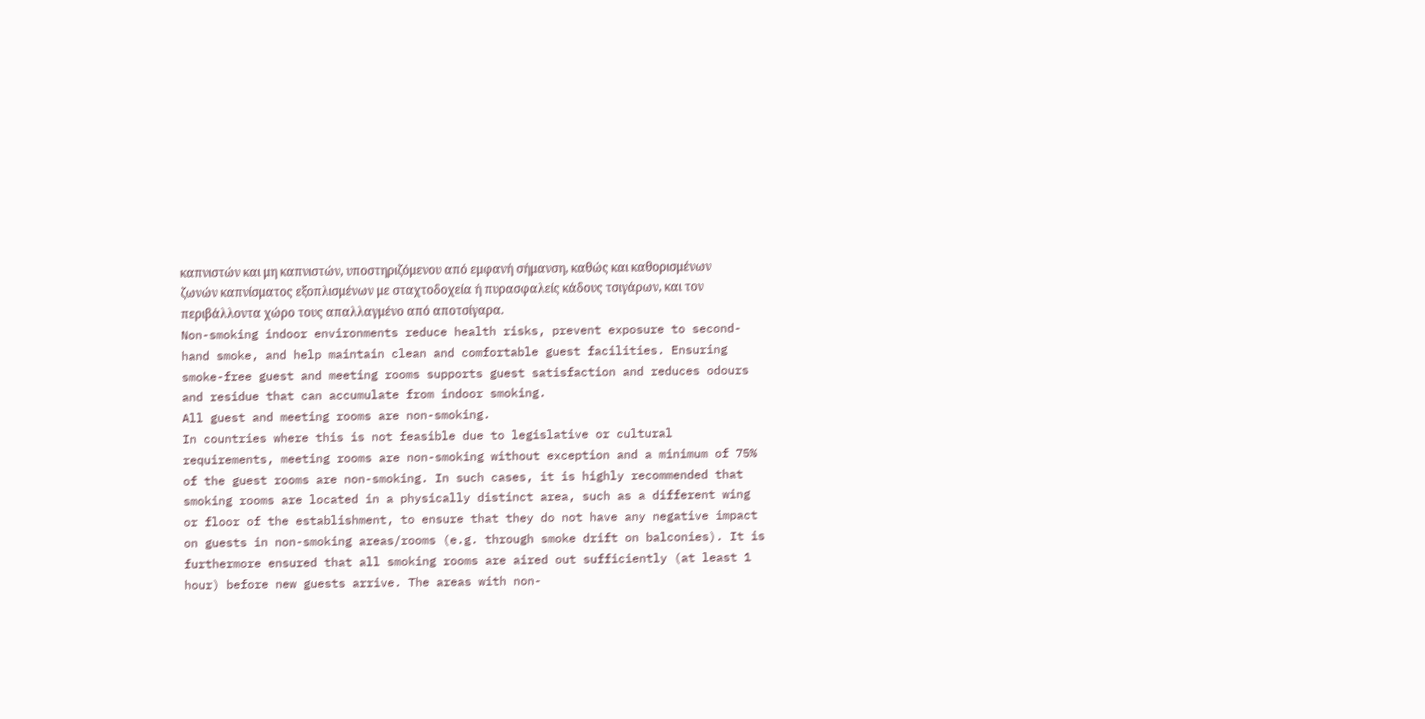καπνιστών και μη καπνιστών, υποστηριζόμενου από εμφανή σήμανση, καθώς και καθορισμένων ζωνών καπνίσματος εξοπλισμένων με σταχτοδοχεία ή πυρασφαλείς κάδους τσιγάρων, και τον περιβάλλοντα χώρο τους απαλλαγμένο από αποτσίγαρα.
Non-smoking indoor environments reduce health risks, prevent exposure to second-hand smoke, and help maintain clean and comfortable guest facilities. Ensuring smoke-free guest and meeting rooms supports guest satisfaction and reduces odours and residue that can accumulate from indoor smoking.
All guest and meeting rooms are non-smoking.
In countries where this is not feasible due to legislative or cultural requirements, meeting rooms are non-smoking without exception and a minimum of 75% of the guest rooms are non-smoking. In such cases, it is highly recommended that smoking rooms are located in a physically distinct area, such as a different wing or floor of the establishment, to ensure that they do not have any negative impact on guests in non-smoking areas/rooms (e.g. through smoke drift on balconies). It is furthermore ensured that all smoking rooms are aired out sufficiently (at least 1 hour) before new guests arrive. The areas with non-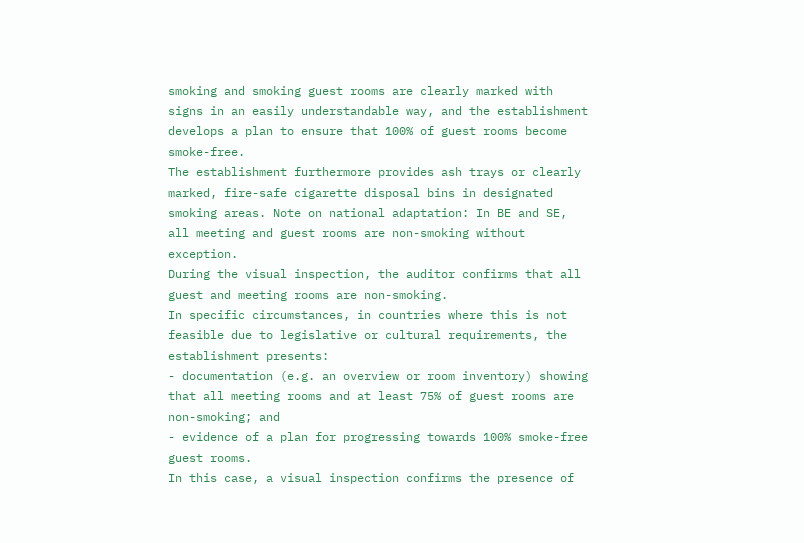smoking and smoking guest rooms are clearly marked with signs in an easily understandable way, and the establishment develops a plan to ensure that 100% of guest rooms become smoke-free.
The establishment furthermore provides ash trays or clearly marked, fire-safe cigarette disposal bins in designated smoking areas. Note on national adaptation: In BE and SE, all meeting and guest rooms are non-smoking without exception.
During the visual inspection, the auditor confirms that all guest and meeting rooms are non-smoking.
In specific circumstances, in countries where this is not feasible due to legislative or cultural requirements, the establishment presents:
- documentation (e.g. an overview or room inventory) showing that all meeting rooms and at least 75% of guest rooms are non-smoking; and
- evidence of a plan for progressing towards 100% smoke-free guest rooms.
In this case, a visual inspection confirms the presence of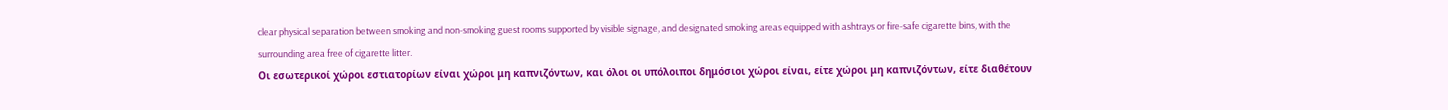clear physical separation between smoking and non-smoking guest rooms supported by visible signage, and designated smoking areas equipped with ashtrays or fire-safe cigarette bins, with the surrounding area free of cigarette litter.
Οι εσωτερικοί χώροι εστιατορίων είναι χώροι μη καπνιζόντων, και όλοι οι υπόλοιποι δημόσιοι χώροι είναι, είτε χώροι μη καπνιζόντων, είτε διαθέτουν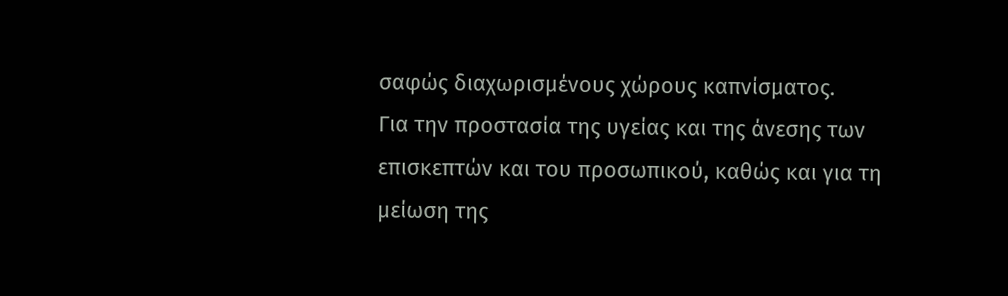σαφώς διαχωρισμένους χώρους καπνίσματος.
Για την προστασία της υγείας και της άνεσης των επισκεπτών και του προσωπικού, καθώς και για τη μείωση της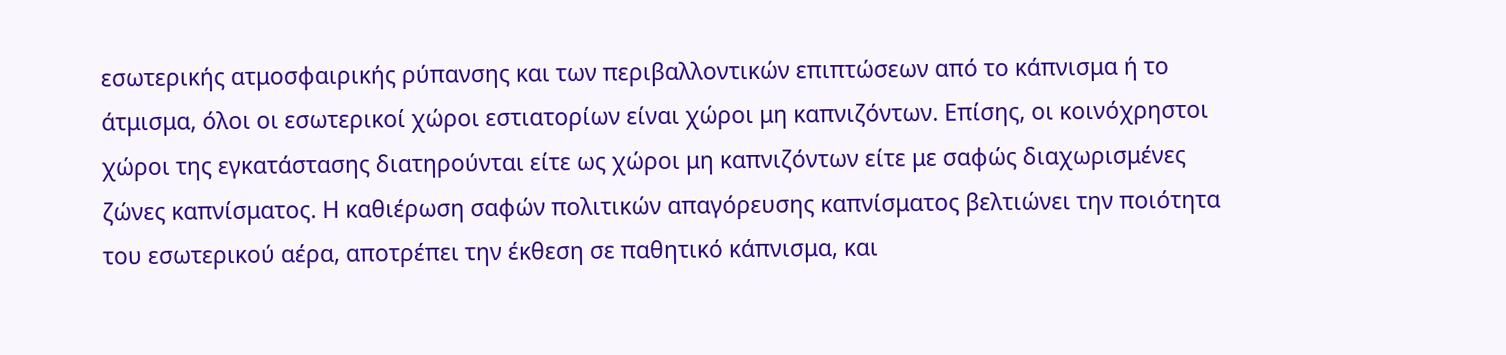εσωτερικής ατμοσφαιρικής ρύπανσης και των περιβαλλοντικών επιπτώσεων από το κάπνισμα ή το άτμισμα, όλοι οι εσωτερικοί χώροι εστιατορίων είναι χώροι μη καπνιζόντων. Επίσης, οι κοινόχρηστοι χώροι της εγκατάστασης διατηρούνται είτε ως χώροι μη καπνιζόντων είτε με σαφώς διαχωρισμένες ζώνες καπνίσματος. Η καθιέρωση σαφών πολιτικών απαγόρευσης καπνίσματος βελτιώνει την ποιότητα του εσωτερικού αέρα, αποτρέπει την έκθεση σε παθητικό κάπνισμα, και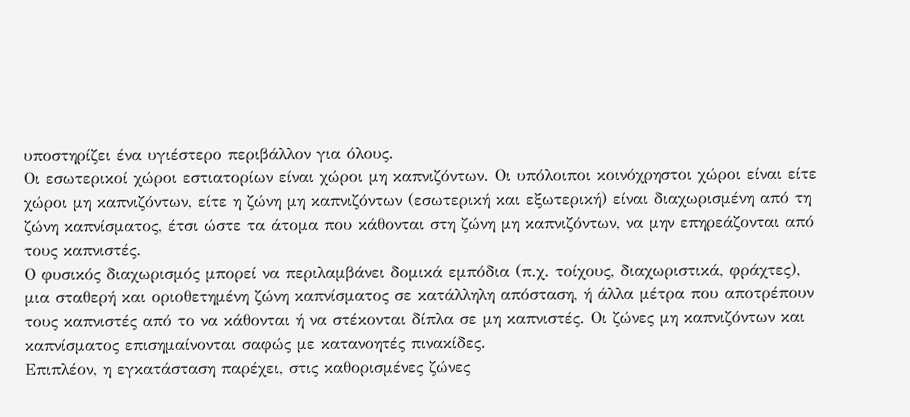υποστηρίζει ένα υγιέστερο περιβάλλον για όλους.
Οι εσωτερικοί χώροι εστιατορίων είναι χώροι μη καπνιζόντων. Οι υπόλοιποι κοινόχρηστοι χώροι είναι είτε χώροι μη καπνιζόντων, είτε η ζώνη μη καπνιζόντων (εσωτερική και εξωτερική) είναι διαχωρισμένη από τη ζώνη καπνίσματος, έτσι ώστε τα άτομα που κάθονται στη ζώνη μη καπνιζόντων, να μην επηρεάζονται από τους καπνιστές.
Ο φυσικός διαχωρισμός μπορεί να περιλαμβάνει δομικά εμπόδια (π.χ. τοίχους, διαχωριστικά, φράχτες), μια σταθερή και οριοθετημένη ζώνη καπνίσματος σε κατάλληλη απόσταση, ή άλλα μέτρα που αποτρέπουν τους καπνιστές από το να κάθονται ή να στέκονται δίπλα σε μη καπνιστές. Οι ζώνες μη καπνιζόντων και καπνίσματος επισημαίνονται σαφώς με κατανοητές πινακίδες.
Επιπλέον, η εγκατάσταση παρέχει, στις καθορισμένες ζώνες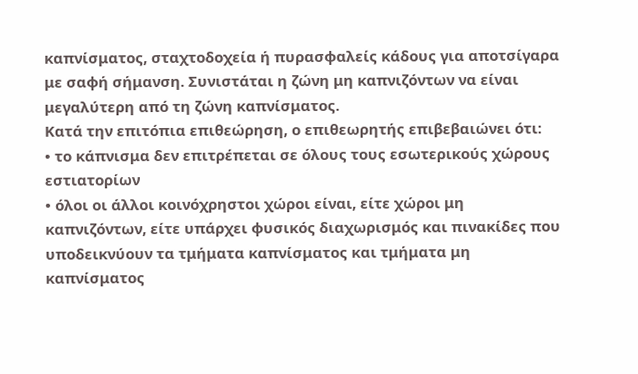καπνίσματος, σταχτοδοχεία ή πυρασφαλείς κάδους για αποτσίγαρα με σαφή σήμανση. Συνιστάται η ζώνη μη καπνιζόντων να είναι μεγαλύτερη από τη ζώνη καπνίσματος.
Κατά την επιτόπια επιθεώρηση, ο επιθεωρητής επιβεβαιώνει ότι:
• το κάπνισμα δεν επιτρέπεται σε όλους τους εσωτερικούς χώρους εστιατορίων
• όλοι οι άλλοι κοινόχρηστοι χώροι είναι, είτε χώροι μη καπνιζόντων, είτε υπάρχει φυσικός διαχωρισμός και πινακίδες που υποδεικνύουν τα τμήματα καπνίσματος και τμήματα μη καπνίσματος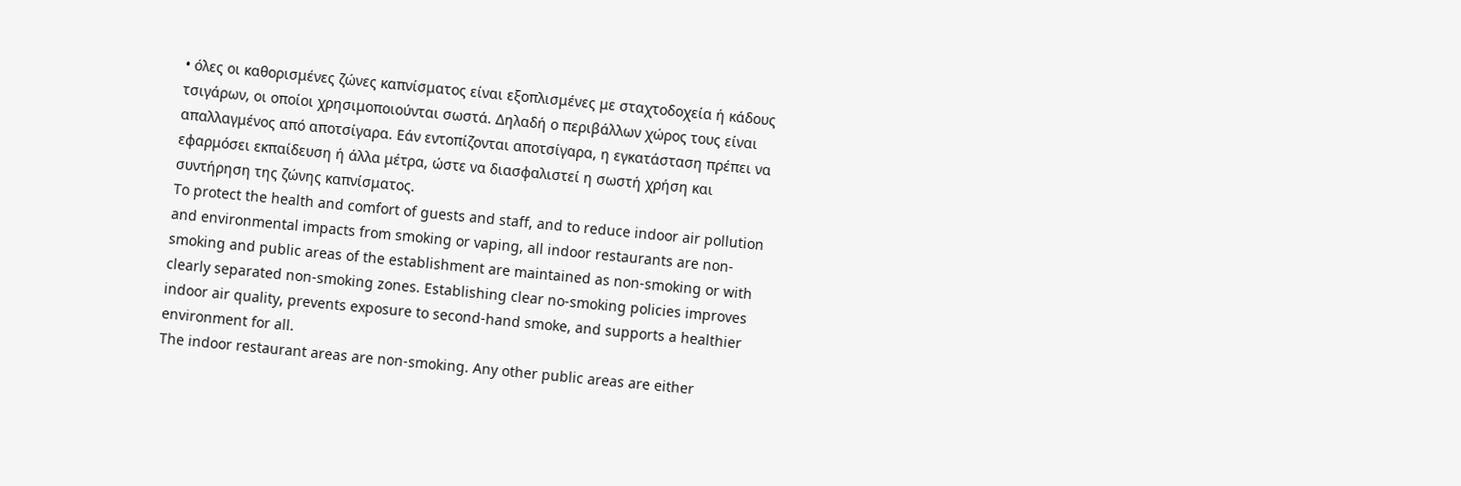• όλες οι καθορισμένες ζώνες καπνίσματος είναι εξοπλισμένες με σταχτοδοχεία ή κάδους τσιγάρων, οι οποίοι χρησιμοποιούνται σωστά. Δηλαδή ο περιβάλλων χώρος τους είναι απαλλαγμένος από αποτσίγαρα. Εάν εντοπίζονται αποτσίγαρα, η εγκατάσταση πρέπει να εφαρμόσει εκπαίδευση ή άλλα μέτρα, ώστε να διασφαλιστεί η σωστή χρήση και συντήρηση της ζώνης καπνίσματος.
To protect the health and comfort of guests and staff, and to reduce indoor air pollution and environmental impacts from smoking or vaping, all indoor restaurants are non-smoking and public areas of the establishment are maintained as non-smoking or with clearly separated non-smoking zones. Establishing clear no-smoking policies improves indoor air quality, prevents exposure to second-hand smoke, and supports a healthier environment for all.
The indoor restaurant areas are non-smoking. Any other public areas are either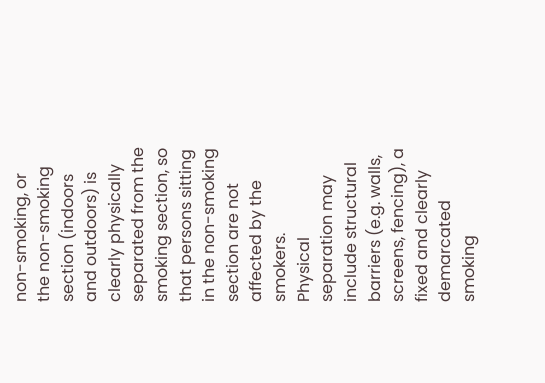non-smoking, or the non-smoking section (indoors and outdoors) is clearly physically separated from the smoking section, so that persons sitting in the non-smoking section are not affected by the smokers.
Physical separation may include structural barriers (e.g. walls, screens, fencing), a fixed and clearly demarcated smoking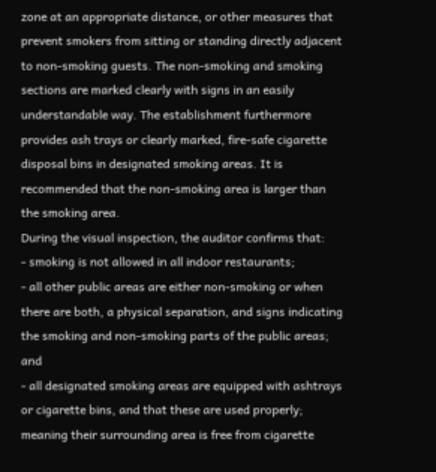zone at an appropriate distance, or other measures that prevent smokers from sitting or standing directly adjacent to non-smoking guests. The non-smoking and smoking sections are marked clearly with signs in an easily understandable way. The establishment furthermore provides ash trays or clearly marked, fire-safe cigarette disposal bins in designated smoking areas. It is recommended that the non-smoking area is larger than the smoking area.
During the visual inspection, the auditor confirms that:
- smoking is not allowed in all indoor restaurants;
- all other public areas are either non-smoking or when there are both, a physical separation, and signs indicating the smoking and non-smoking parts of the public areas; and
- all designated smoking areas are equipped with ashtrays or cigarette bins, and that these are used properly; meaning their surrounding area is free from cigarette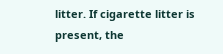litter. If cigarette litter is present, the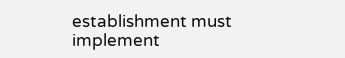establishment must implement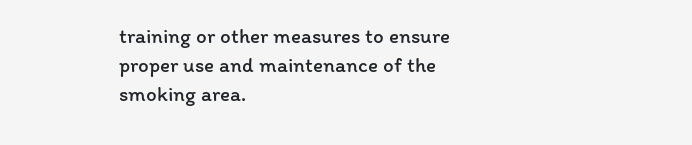training or other measures to ensure proper use and maintenance of the smoking area.